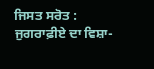ਜਿਸਤ ਸਰੋਤ : ਜੁਗਰਾਫ਼ੀਏ ਦਾ ਵਿਸ਼ਾ-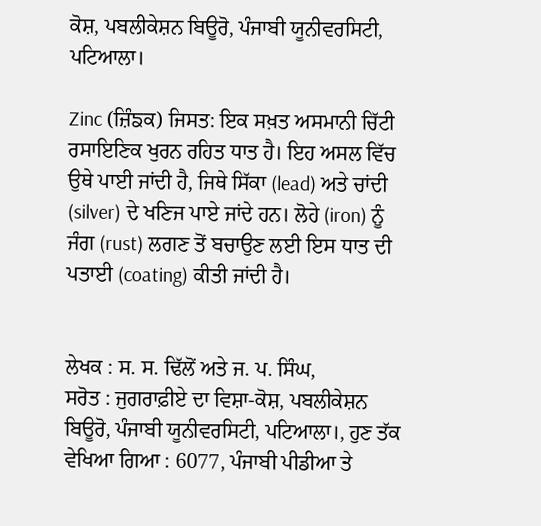ਕੋਸ਼, ਪਬਲੀਕੇਸ਼ਨ ਬਿਊਰੋ, ਪੰਜਾਬੀ ਯੂਨੀਵਰਸਿਟੀ, ਪਟਿਆਲਾ।

Zinc (ਜ਼ਿੰਙਕ) ਜਿਸਤ: ਇਕ ਸਖ਼ਤ ਅਸਮਾਨੀ ਚਿੱਟੀ ਰਸਾਇਣਿਕ ਖੁਰਨ ਰਹਿਤ ਧਾਤ ਹੈ। ਇਹ ਅਸਲ ਵਿੱਚ ਉਥੇ ਪਾਈ ਜਾਂਦੀ ਹੈ, ਜਿਥੇ ਸਿੱਕਾ (lead) ਅਤੇ ਚਾਂਦੀ (silver) ਦੇ ਖਣਿਜ ਪਾਏ ਜਾਂਦੇ ਹਨ। ਲੋਹੇ (iron) ਨੂੰ ਜੰਗ (rust) ਲਗਣ ਤੋਂ ਬਚਾਉਣ ਲਈ ਇਸ ਧਾਤ ਦੀ ਪਤਾਈ (coating) ਕੀਤੀ ਜਾਂਦੀ ਹੈ।


ਲੇਖਕ : ਸ. ਸ. ਢਿੱਲੋਂ ਅਤੇ ਜ. ਪ. ਸਿੰਘ,
ਸਰੋਤ : ਜੁਗਰਾਫ਼ੀਏ ਦਾ ਵਿਸ਼ਾ-ਕੋਸ਼, ਪਬਲੀਕੇਸ਼ਨ ਬਿਊਰੋ, ਪੰਜਾਬੀ ਯੂਨੀਵਰਸਿਟੀ, ਪਟਿਆਲਾ।, ਹੁਣ ਤੱਕ ਵੇਖਿਆ ਗਿਆ : 6077, ਪੰਜਾਬੀ ਪੀਡੀਆ ਤੇ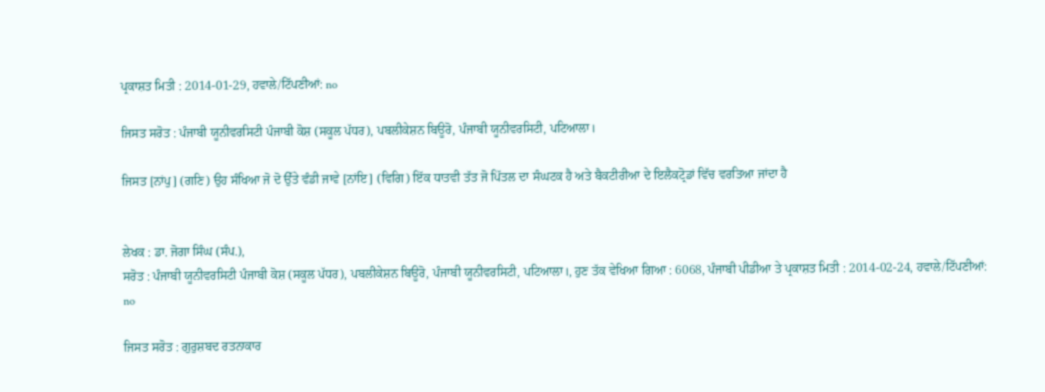ਪ੍ਰਕਾਸ਼ਤ ਮਿਤੀ : 2014-01-29, ਹਵਾਲੇ/ਟਿੱਪਣੀਆਂ: no

ਜਿਸਤ ਸਰੋਤ : ਪੰਜਾਬੀ ਯੂਨੀਵਰਸਿਟੀ ਪੰਜਾਬੀ ਕੋਸ਼ (ਸਕੂਲ ਪੱਧਰ), ਪਬਲੀਕੇਸ਼ਨ ਬਿਊਰੋ, ਪੰਜਾਬੀ ਯੂਨੀਵਰਸਿਟੀ, ਪਟਿਆਲਾ।

ਜਿਸਤ [ਨਾਂਪੁ] (ਗਣਿ) ਉਹ ਸੰਖਿਆ ਜੋ ਦੋ ਉੱਤੇ ਵੰਡੀ ਜਾਵੇ [ਨਾਂਇ] (ਵਿਗਿ) ਇੱਕ ਧਾਤਵੀ ਤੱਤ ਜੋ ਪਿੱਤਲ ਦਾ ਸੰਘਟਕ ਹੈ ਅਤੇ ਬੈਕਟੀਰੀਆ ਦੇ ਇਲੈਕਟ੍ਰੋਡਾਂ ਵਿੱਚ ਵਰਤਿਆ ਜਾਂਦਾ ਹੈ


ਲੇਖਕ : ਡਾ. ਜੋਗਾ ਸਿੰਘ (ਸੰਪ.),
ਸਰੋਤ : ਪੰਜਾਬੀ ਯੂਨੀਵਰਸਿਟੀ ਪੰਜਾਬੀ ਕੋਸ਼ (ਸਕੂਲ ਪੱਧਰ), ਪਬਲੀਕੇਸ਼ਨ ਬਿਊਰੋ, ਪੰਜਾਬੀ ਯੂਨੀਵਰਸਿਟੀ, ਪਟਿਆਲਾ।, ਹੁਣ ਤੱਕ ਵੇਖਿਆ ਗਿਆ : 6068, ਪੰਜਾਬੀ ਪੀਡੀਆ ਤੇ ਪ੍ਰਕਾਸ਼ਤ ਮਿਤੀ : 2014-02-24, ਹਵਾਲੇ/ਟਿੱਪਣੀਆਂ: no

ਜਿਸਤ ਸਰੋਤ : ਗੁਰੁਸ਼ਬਦ ਰਤਨਾਕਾਰ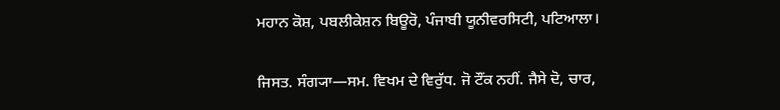ਮਹਾਨ ਕੋਸ਼, ਪਬਲੀਕੇਸ਼ਨ ਬਿਊਰੋ, ਪੰਜਾਬੀ ਯੂਨੀਵਰਸਿਟੀ, ਪਟਿਆਲਾ।

ਜਿਸਤ. ਸੰਗ੍ਯਾ—ਸਮ. ਵਿਖਮ ਦੇ ਵਿਰੁੱਧ. ਜੋ ਟੌਂਕ ਨਹੀਂ. ਜੈਸੇ ਦੋ, ਚਾਰ,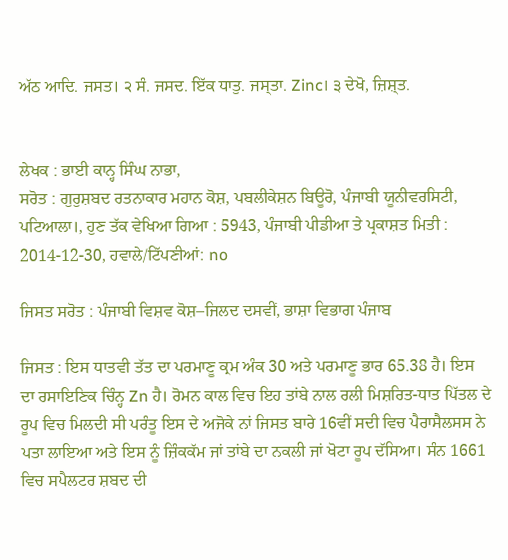ਅੱਠ ਆਦਿ. ਜਸਤ। ੨ ਸੰ. ਜਸਦ. ਇੱਕ ਧਾਤੁ. ਜਸ੍ਤਾ. Zinc। ੩ ਦੇਖੋ, ਜ਼ਿਸ਼੍ਤ.


ਲੇਖਕ : ਭਾਈ ਕਾਨ੍ਹ ਸਿੰਘ ਨਾਭਾ,
ਸਰੋਤ : ਗੁਰੁਸ਼ਬਦ ਰਤਨਾਕਾਰ ਮਹਾਨ ਕੋਸ਼, ਪਬਲੀਕੇਸ਼ਨ ਬਿਊਰੋ, ਪੰਜਾਬੀ ਯੂਨੀਵਰਸਿਟੀ, ਪਟਿਆਲਾ।, ਹੁਣ ਤੱਕ ਵੇਖਿਆ ਗਿਆ : 5943, ਪੰਜਾਬੀ ਪੀਡੀਆ ਤੇ ਪ੍ਰਕਾਸ਼ਤ ਮਿਤੀ : 2014-12-30, ਹਵਾਲੇ/ਟਿੱਪਣੀਆਂ: no

ਜਿਸਤ ਸਰੋਤ : ਪੰਜਾਬੀ ਵਿਸ਼ਵ ਕੋਸ਼–ਜਿਲਦ ਦਸਵੀਂ, ਭਾਸ਼ਾ ਵਿਭਾਗ ਪੰਜਾਬ

ਜਿਸਤ : ਇਸ ਧਾਤਵੀ ਤੱਤ ਦਾ ਪਰਮਾਣੂ ਕ੍ਰਮ ਅੰਕ 30 ਅਤੇ ਪਰਮਾਣੂ ਭਾਰ 65.38 ਹੈ। ਇਸ ਦਾ ਰਸਾਇਣਿਕ ਚਿੰਨ੍ਹ Zn ਹੈ। ਰੋਮਨ ਕਾਲ ਵਿਚ ਇਹ ਤਾਂਬੇ ਨਾਲ ਰਲੀ ਮਿਸ਼ਰਿਤ-ਧਾਤ ਪਿੱਤਲ ਦੇ ਰੂਪ ਵਿਚ ਮਿਲਦੀ ਸੀ ਪਰੰਤੂ ਇਸ ਦੇ ਅਜੋਕੇ ਨਾਂ ਜਿਸਤ ਬਾਰੇ 16ਵੀਂ ਸਦੀ ਵਿਚ ਪੈਰਾਸੈਲਸਸ ਨੇ ਪਤਾ ਲਾਇਆ ਅਤੇ ਇਸ ਨੂੰ ਜ਼ਿੰਕਕੱਮ ਜਾਂ ਤਾਂਬੇ ਦਾ ਨਕਲੀ ਜਾਂ ਖੋਟਾ ਰੂਪ ਦੱਸਿਆ। ਸੰਨ 1661 ਵਿਚ ਸਪੈਲਟਰ ਸ਼ਬਦ ਦੀ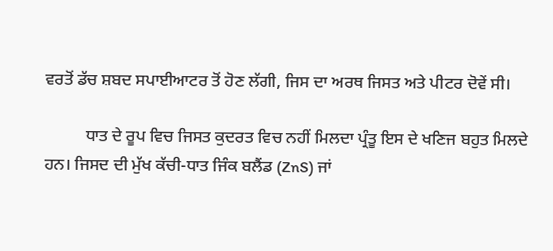ਵਰਤੋਂ ਡੱਚ ਸ਼ਬਦ ਸਪਾਈਆਟਰ ਤੋਂ ਹੋਣ ਲੱਗੀ, ਜਿਸ ਦਾ ਅਰਥ ਜਿਸਤ ਅਤੇ ਪੀਟਰ ਦੋਵੇਂ ਸੀ।

          ਧਾਤ ਦੇ ਰੂਪ ਵਿਚ ਜਿਸਤ ਕੁਦਰਤ ਵਿਚ ਨਹੀਂ ਮਿਲਦਾ ਪ੍ਰੰਤੂ ਇਸ ਦੇ ਖਣਿਜ ਬਹੁਤ ਮਿਲਦੇ ਹਨ। ਜਿਸਦ ਦੀ ਮੁੱਖ ਕੱਚੀ-ਧਾਤ ਜਿੰਕ ਬਲੈਂਡ (ZnS) ਜਾਂ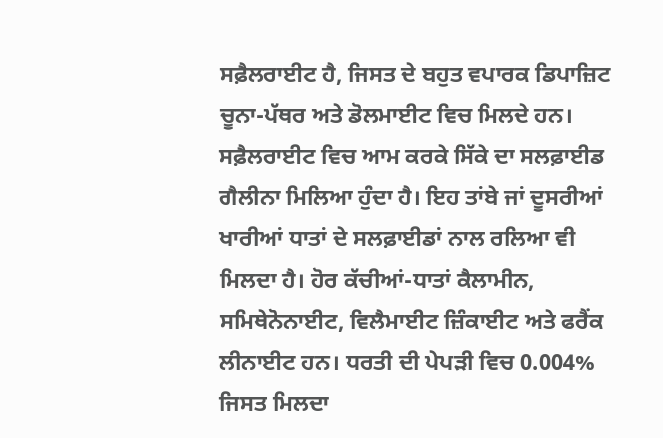ਸਫ਼ੈਲਰਾਈਟ ਹੈ, ਜਿਸਤ ਦੇ ਬਹੁਤ ਵਪਾਰਕ ਡਿਪਾਜ਼ਿਟ ਚੂਨਾ-ਪੱਥਰ ਅਤੇ ਡੋਲਮਾਈਟ ਵਿਚ ਮਿਲਦੇ ਹਨ। ਸਫ਼ੈਲਰਾਈਟ ਵਿਚ ਆਮ ਕਰਕੇ ਸਿੱਕੇ ਦਾ ਸਲਫ਼ਾਈਡ ਗੈਲੀਨਾ ਮਿਲਿਆ ਹੁੰਦਾ ਹੈ। ਇਹ ਤਾਂਬੇ ਜਾਂ ਦੂਸਰੀਆਂ ਖਾਰੀਆਂ ਧਾਤਾਂ ਦੇ ਸਲਫ਼ਾਈਡਾਂ ਨਾਲ ਰਲਿਆ ਵੀ ਮਿਲਦਾ ਹੈ। ਹੋਰ ਕੱਚੀਆਂ-ਧਾਤਾਂ ਕੈਲਾਮੀਨ, ਸਮਿਥੇਨੋਨਾਈਟ, ਵਿਲੈਮਾਈਟ ਜ਼ਿੰਕਾਈਟ ਅਤੇ ਫਰੈਂਕ ਲੀਨਾਈਟ ਹਨ। ਧਰਤੀ ਦੀ ਪੇਪੜੀ ਵਿਚ 0.004% ਜਿਸਤ ਮਿਲਦਾ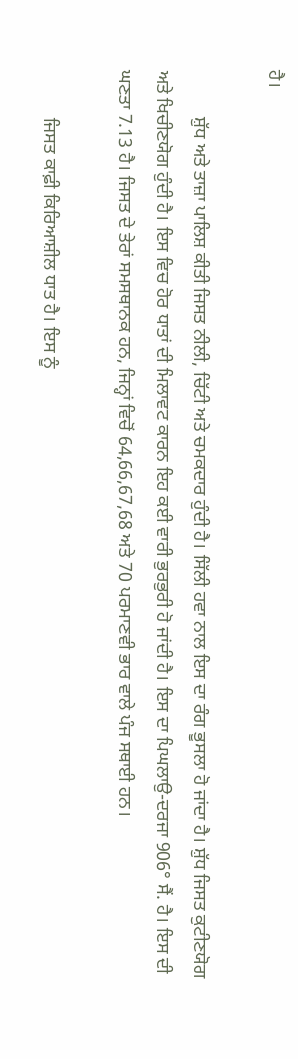ਹੈ।

          ਸ਼ੁੱਧ ਅਤੇ ਤਾਜ਼ਾ ਪਾਲਿਸ਼ ਕੀਤੀ ਜਿਸਤ ਨੀਲੀ, ਚਿੱਟੀ ਅਤੇ ਚਮਕਦਾਰ ਹੁੰਦੀ ਹੈ। ਸਿੱਲੀ ਹਵਾ ਨਾਲ ਇਸ ਦਾ ਰੰਗ ਭੂਸਲਾ ਹੋ ਜਾਂਦਾ ਹੈ। ਸ਼ੁੱਧ ਜਿਸਤ ਕੁਟੀਣਯੋਗ ਅਤੇ ਖਿਚੀਣਯੋਗ ਹੁੰਦੀ ਹੈ। ਇਸ ਵਿਚ ਹੋਰ ਧਾਤਾਂ ਦੀ ਮਿਲਾਵਟ ਕਾਰਨ ਇਹ ਕਈ ਵਾਰੀ ਭੁਰਭੁਰੀ ਹੋ ਜਾਂਦੀ ਹੈ। ਇਸ ਦਾ ਪਿਘਲਾਉ-ਦਰਜਾ 906° ਸੈਂ. ਹੈ। ਇਸ ਦੀ ਘਣਤਾ 7.13 ਹੈ। ਜਿਸਤ ਦੇ ਤੇਰਾਂ ਸਮਸਥਾਨਕ ਹਨ, ਜਿਨ੍ਹਾਂ ਵਿਚੋਂ 64,66,67,68 ਅਤੇ 70 ਪਰਮਾਣਵੀ ਭਾਰ ਵਾਲੇ ਪੰਜ ਸਥਾਈ ਹਨ।

          ਜਿਸਤ ਕਾਫ਼ੀ ਕਿਰਿਆਸ਼ੀਲ ਧਾਤ ਹੈ। ਇਸ ਨੂੰ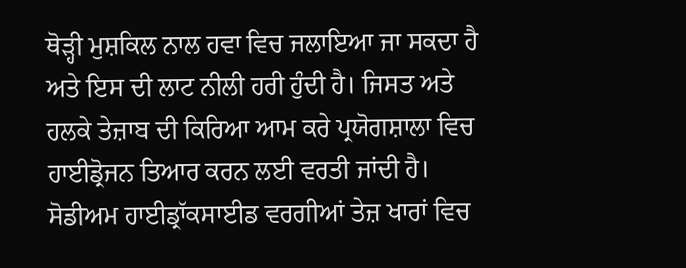ਥੋੜ੍ਹੀ ਮੁਸ਼ਕਿਲ ਨਾਲ ਹਵਾ ਵਿਚ ਜਲਾਇਆ ਜਾ ਸਕਦਾ ਹੈ ਅਤੇ ਇਸ ਦੀ ਲਾਟ ਨੀਲੀ ਹਰੀ ਹੁੰਦੀ ਹੈ। ਜਿਸਤ ਅਤੇ ਹਲਕੇ ਤੇਜ਼ਾਬ ਦੀ ਕਿਰਿਆ ਆਮ ਕਰੇ ਪ੍ਰਯੋਗਸ਼ਾਲਾ ਵਿਚ ਹਾਈਡ੍ਰੋਜਨ ਤਿਆਰ ਕਰਨ ਲਈ ਵਰਤੀ ਜਾਂਦੀ ਹੈ। ਸੋਡੀਅਮ ਹਾਈਡ੍ਰਾੱਕਸਾਈਡ ਵਰਗੀਆਂ ਤੇਜ਼ ਖਾਰਾਂ ਵਿਚ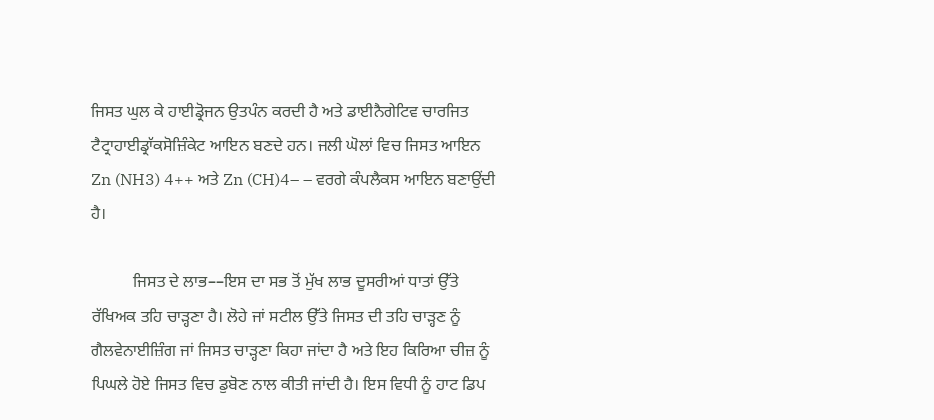ਜਿਸਤ ਘੁਲ ਕੇ ਹਾਈਡ੍ਰੋਜਨ ਉਤਪੰਨ ਕਰਦੀ ਹੈ ਅਤੇ ਡਾਈਨੈਗੇਟਿਵ ਚਾਰਜਿਤ ਟੈਟ੍ਰਾਹਾਈਡ੍ਰਾੱਕਸੋਜ਼ਿੰਕੇਟ ਆਇਨ ਬਣਦੇ ਹਨ। ਜਲੀ ਘੋਲਾਂ ਵਿਚ ਜਿਸਤ ਆਇਨ Zn (NH3) 4++ ਅਤੇ Zn (CH)4– – ਵਰਗੇ ਕੰਪਲੈਕਸ ਆਇਨ ਬਣਾਉਂਦੀ ਹੈ।

          ਜਿਸਤ ਦੇ ਲਾਭ––ਇਸ ਦਾ ਸਭ ਤੋਂ ਮੁੱਖ ਲਾਭ ਦੂਸਰੀਆਂ ਧਾਤਾਂ ਉੱਤੇ ਰੱਖਿਅਕ ਤਹਿ ਚਾੜ੍ਹਣਾ ਹੈ। ਲੋਹੇ ਜਾਂ ਸਟੀਲ ਉੱਤੇ ਜਿਸਤ ਦੀ ਤਹਿ ਚਾੜ੍ਹਣ ਨੂੰ ਗੈਲਵੇਨਾਈਜ਼ਿੰਗ ਜਾਂ ਜਿਸਤ ਚਾੜ੍ਹਣਾ ਕਿਹਾ ਜਾਂਦਾ ਹੈ ਅਤੇ ਇਹ ਕਿਰਿਆ ਚੀਜ਼ ਨੂੰ ਪਿਘਲੇ ਹੋਏ ਜਿਸਤ ਵਿਚ ਡੁਬੋਣ ਨਾਲ ਕੀਤੀ ਜਾਂਦੀ ਹੈ। ਇਸ ਵਿਧੀ ਨੂੰ ਹਾਟ ਡਿਪ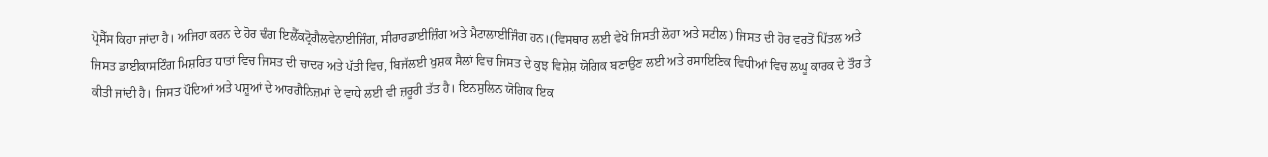ਪ੍ਰੋਸੈੱਸ ਕਿਹਾ ਜਾਂਦਾ ਹੈ। ਅਜਿਹਾ ਕਰਨ ਦੇ ਹੋਰ ਢੰਗ ਇਲੈੱਕਟ੍ਰੋਗੈਲਵੇਨਾਈਜਿੰਗ, ਸੀਰਾਰਡਾਈਜ਼ਿੰਗ ਅਤੇ ਮੈਟਾਲਾਈਜਿੰਗ ਹਨ।(ਵਿਸਥਾਰ ਲਈ ਵੇਖੋ ਜਿਸਤੀ ਲੋਹਾ ਅਤੇ ਸਟੀਲ) ਜਿਸਤ ਦੀ ਹੋਰ ਵਰਤੋਂ ਪਿੱਤਲ ਅਤੇ ਜਿਸਤ ਡਾਈਕਾਸਟਿੰਗ ਮਿਸ਼ਰਿਤ ਧਾਤਾਂ ਵਿਚ ਜਿਸਤ ਦੀ ਚਾਦਰ ਅਤੇ ਪੱਤੀ ਵਿਚ, ਬਿਜੱਲਈ ਖੁਸ਼ਕ ਸੈਲਾਂ ਵਿਚ ਜਿਸਤ ਦੇ ਕੁਝ ਵਿਸ਼ੇਸ਼ ਯੋਗਿਕ ਬਣਾਉਣ ਲਈ ਅਤੇ ਰਸਾਇਣਿਕ ਵਿਧੀਆਂ ਵਿਚ ਲਘੂ ਕਾਰਕ ਦੇ ਤੌਰ ਤੇ ਕੀਤੀ ਜਾਂਦੀ ਹੈ। ਜਿਸਤ ਪੌਦਿਆਂ ਅਤੇ ਪਸ਼ੂਆਂ ਦੇ ਆਰਗੈਨਿਜ਼ਮਾਂ ਦੇ ਵਾਧੇ ਲਈ ਵੀ ਜ਼ਰੂਰੀ ਤੱਤ ਹੈ। ਇਨਸੁਲਿਨ ਯੋਗਿਕ ਇਕ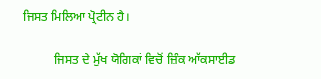ਜਿਸਤ ਮਿਲਿਆ ਪ੍ਰੋਟੀਨ ਹੈ।

          ਜਿਸਤ ਦੇ ਮੁੱਖ ਯੋਗਿਕਾਂ ਵਿਚੋਂ ਜ਼ਿੰਕ ਆੱਕਸਾਈਡ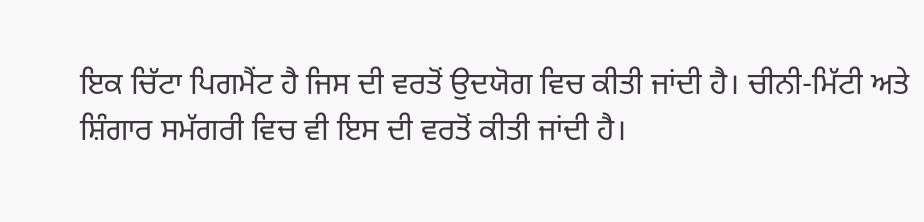ਇਕ ਚਿੱਟਾ ਪਿਗਮੈਂਟ ਹੈ ਜਿਸ ਦੀ ਵਰਤੋਂ ਉਦਯੋਗ ਵਿਚ ਕੀਤੀ ਜਾਂਦੀ ਹੈ। ਚੀਨੀ-ਮਿੱਟੀ ਅਤੇ ਸ਼ਿੰਗਾਰ ਸਮੱਗਰੀ ਵਿਚ ਵੀ ਇਸ ਦੀ ਵਰਤੋਂ ਕੀਤੀ ਜਾਂਦੀ ਹੈ।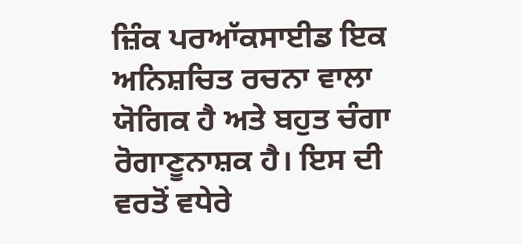ਜ਼ਿੰਕ ਪਰਆੱਕਸਾਈਡ ਇਕ ਅਨਿਸ਼ਚਿਤ ਰਚਨਾ ਵਾਲਾ ਯੋਗਿਕ ਹੈ ਅਤੇ ਬਹੁਤ ਚੰਗਾ ਰੋਗਾਣੂਨਾਸ਼ਕ ਹੈ। ਇਸ ਦੀ ਵਰਤੋਂ ਵਧੇਰੇ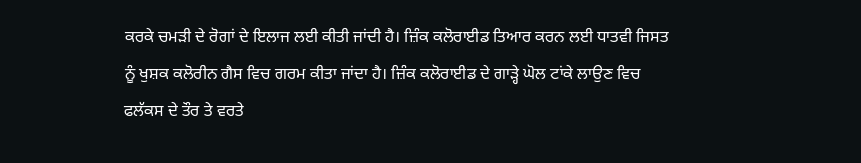ਕਰਕੇ ਚਮੜੀ ਦੇ ਰੋਗਾਂ ਦੇ ਇਲਾਜ ਲਈ ਕੀਤੀ ਜਾਂਦੀ ਹੈ। ਜ਼ਿੰਕ ਕਲੋਰਾਈਡ ਤਿਆਰ ਕਰਨ ਲਈ ਧਾਤਵੀ ਜਿਸਤ ਨੂੰ ਖੁਸ਼ਕ ਕਲੋਰੀਨ ਗੈਸ ਵਿਚ ਗਰਮ ਕੀਤਾ ਜਾਂਦਾ ਹੈ। ਜ਼ਿੰਕ ਕਲੋਰਾਈਡ ਦੇ ਗਾੜ੍ਹੇ ਘੋਲ ਟਾਂਕੇ ਲਾਉਣ ਵਿਚ ਫਲੱਕਸ ਦੇ ਤੌਰ ਤੇ ਵਰਤੇ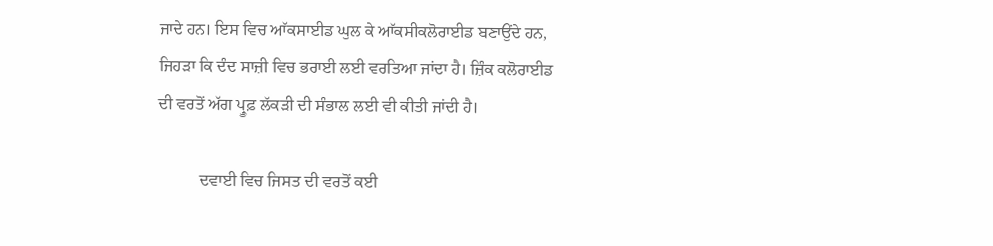ਜਾਦੇ ਹਨ। ਇਸ ਵਿਚ ਆੱਕਸਾਈਡ ਘੁਲ ਕੇ ਆੱਕਸੀਕਲੋਰਾਈਡ ਬਣਾਉਂਦੇ ਹਨ, ਜਿਹੜਾ ਕਿ ਦੰਦ ਸਾਜ਼ੀ ਵਿਚ ਭਰਾਈ ਲਈ ਵਰਤਿਆ ਜਾਂਦਾ ਹੈ। ਜ਼ਿੰਕ ਕਲੋਰਾਈਡ ਦੀ ਵਰਤੋਂ ਅੱਗ ਪ੍ਰੂਫ਼ ਲੱਕੜੀ ਦੀ ਸੰਭਾਲ ਲਈ ਵੀ ਕੀਤੀ ਜਾਂਦੀ ਹੈ।

          ਦਵਾਈ ਵਿਚ ਜਿਸਤ ਦੀ ਵਰਤੋਂ ਕਈ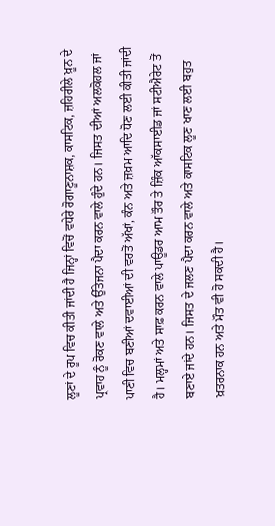ਲੂਣਾਂ ਦੇ ਰੂਪ ਵਿਚ ਕੀਤੀ ਜਾਂਦੀ ਹੈ ਜਿਨ੍ਹਾਂ ਵਿਚੋਂ ਵਧੇਰੇ ਰੋਗਾਣੂਨਾਸ਼ਕ, ਕਾਸਟਿਕ, ਜ਼ਹਿਰੀਲੇ ਖ਼ੂਨ ਦੇ ਪ੍ਰਵਾਹ ਨੂੰ ਰੋਕਣ ਵਾਲੇ ਅਤੇ ਉੱਤੇਜਨਾ ਪੈਦਾ ਕਰਨ ਵਾਲੇ ਹੁੰਦੇ ਹਨ। ਜਿਸਤ ਦੀਆਂ ਅਲਕੋਹਲ ਜਾਂ ਪਾਣੀ ਵਿਚ ਬਣੀਆਂ ਦਵਾਈਆਂ ਦੀ ਵਰਤੋਂ ਅੱਖਾਂ, ਕੰਨ ਅਤੇ ਜ਼ਖ਼ਮ ਆਦਿ ਧੋਣ ਲਈ ਕੀਤੀ ਜਾਂਦੀ ਹੈ। ਮਲ੍ਹਮਾਂ ਅਤੇ ਸਾਫ਼ ਕਰਨ ਵਾਲੇ ਪਾਊਡਰ ਆਮ ਤੌਰ ਤੇ ਜ਼ਿੰਕ ਆੱਕਸਾਈਡ ਜਾਂ ਸਟੀਐਰੇਟ ਤੋਂ ਬਣਾਏ ਜਾਂਦੇ ਹਨ। ਜਿਸਤ ਦੇ ਜਲਣ ਪੈਦਾ ਕਰਨ ਵਾਲੇ ਅਤੇ ਕਾਸਟਿਕ ਲੂਣ ਖਾਣ ਲਈ ਬਹੁਤ ਖ਼ਤਰਨਾਕ ਹਨ ਅਤੇ ਮੌਤ ਵੀ ਹੋ ਸਕਦੀ ਹੈ।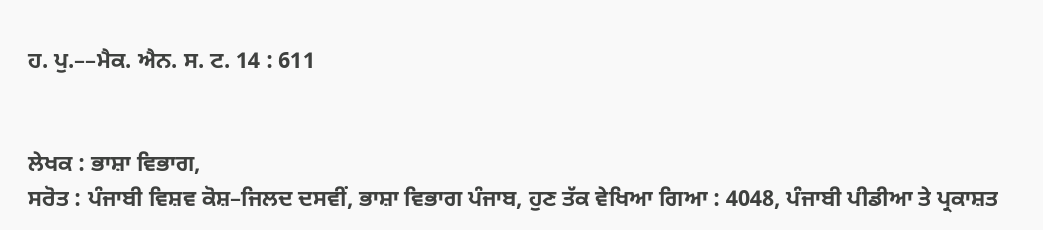ਹ. ਪੁ.––ਮੈਕ. ਐਨ. ਸ. ਟ. 14 : 611


ਲੇਖਕ : ਭਾਸ਼ਾ ਵਿਭਾਗ,
ਸਰੋਤ : ਪੰਜਾਬੀ ਵਿਸ਼ਵ ਕੋਸ਼–ਜਿਲਦ ਦਸਵੀਂ, ਭਾਸ਼ਾ ਵਿਭਾਗ ਪੰਜਾਬ, ਹੁਣ ਤੱਕ ਵੇਖਿਆ ਗਿਆ : 4048, ਪੰਜਾਬੀ ਪੀਡੀਆ ਤੇ ਪ੍ਰਕਾਸ਼ਤ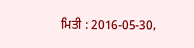ਮਿਤੀ : 2016-05-30,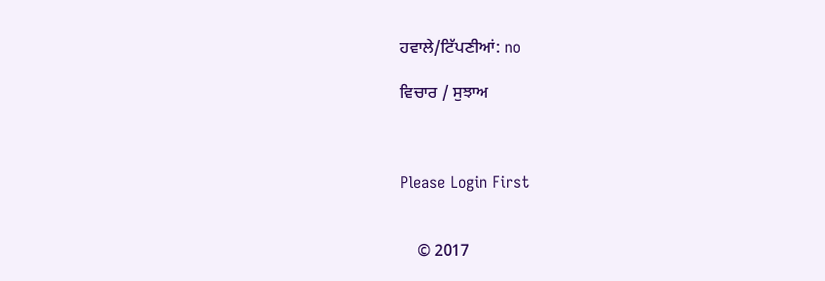ਹਵਾਲੇ/ਟਿੱਪਣੀਆਂ: no

ਵਿਚਾਰ / ਸੁਝਾਅ



Please Login First


    © 2017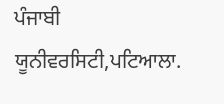ਪੰਜਾਬੀ ਯੂਨੀਵਰਸਿਟੀ,ਪਟਿਆਲਾ.